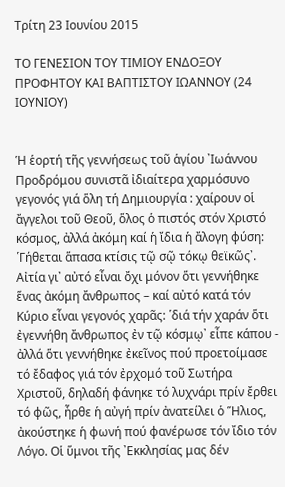Τρίτη 23 Ιουνίου 2015

ΤΟ ΓΕΝΕΣΙΟΝ ΤΟΥ ΤΙΜΙΟΥ ΕΝΔΟΞΟΥ ΠΡΟΦΗΤΟΥ ΚΑΙ ΒΑΠΤΙΣΤΟΥ ΙΩΑΝΝΟΥ (24 ΙΟΥΝΙΟΥ)


Ἡ ἑορτή τῆς γεννήσεως τοῦ ἁγίου ᾽Ιωάννου Προδρόμου συνιστᾶ ἰδιαίτερα χαρμόσυνο γεγονός γιά ὅλη τή Δημιουργία : χαίρουν οἱ ἄγγελοι τοῦ Θεοῦ, ὅλος ὁ πιστός στόν Χριστό κόσμος, ἀλλά ἀκόμη καί ἡ ἴδια ἡ ἄλογη φύση: ῾Γήθεται ἅπασα κτίσις τῷ σῷ τόκῳ θεϊκῶς᾽. Αἰτία γι᾽ αὐτό εἶναι ὄχι μόνον ὅτι γεννήθηκε ἕνας ἀκόμη ἄνθρωπος – καί αὐτό κατά τόν Κύριο εἶναι γεγονός χαρᾶς: ῾διά τήν χαράν ὅτι ἐγεννήθη ἄνθρωπος ἐν τῷ κόσμῳ᾽ εἶπε κάπου - ἀλλά ὅτι γεννήθηκε ἐκεῖνος πού προετοίμασε τό ἔδαφος γιά τόν ἐρχομό τοῦ Σωτήρα Χριστοῦ, δηλαδή φάνηκε τό λυχνάρι πρίν ἔρθει τό φῶς, ἦρθε ἡ αὐγή πρίν ἀνατείλει ὁ Ἥλιος, ἀκούστηκε ἡ φωνή πού φανέρωσε τόν ἴδιο τόν Λόγο. Οἱ ὕμνοι τῆς ᾽Εκκλησίας μας δέν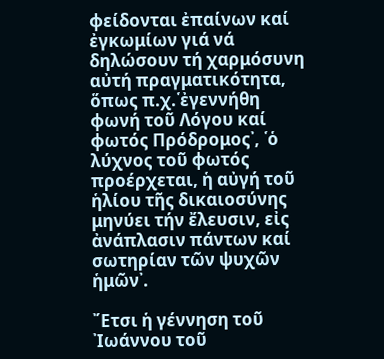φείδονται ἐπαίνων καί ἐγκωμίων γιά νά δηλώσουν τή χαρμόσυνη αὐτή πραγματικότητα, ὅπως π.χ.῾ἐγεννήθη φωνή τοῦ Λόγου καί φωτός Πρόδρομος᾽, ῾ὁ λύχνος τοῦ φωτός προέρχεται, ἡ αὐγή τοῦ ἡλίου τῆς δικαιοσύνης μηνύει τήν ἔλευσιν, εἰς ἀνάπλασιν πάντων καί σωτηρίαν τῶν ψυχῶν ἡμῶν᾽.

῎Ετσι ἡ γέννηση τοῦ ᾽Ιωάννου τοῦ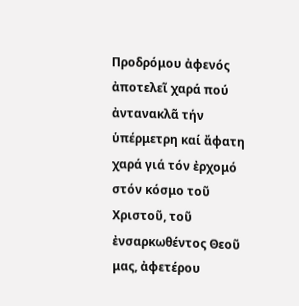Προδρόμου ἀφενός ἀποτελεῖ χαρά πού ἀντανακλᾶ τήν ὑπέρμετρη καί ἄφατη χαρά γιά τόν ἐρχομό στόν κόσμο τοῦ Χριστοῦ, τοῦ ἐνσαρκωθέντος Θεοῦ μας, ἀφετέρου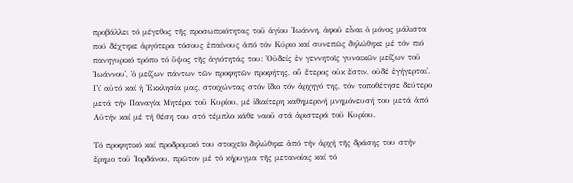προβάλλει τό μέγεθος τῆς προσωπικότητας τοῦ ἁγίου ᾽Ιωάννη, ἀφοῦ εἶναι ὁ μόνος μάλιστα πού δέχτηκε ἀργότερα τόσους ἐπαίνους ἀπό τόν Κύριο καί συνεπῶς δηλώθηκε μέ τόν πιό πανηγυρικό τρόπο τό ὕψος τῆς ἁγιότητάς του: ῾Οὐδείς ἐν γεννητοῖς γυναικῶν μείζων τοῦ ᾽Ιωάννου᾽, ῾ὁ μείζων πάντων τῶν προφητῶν προφήτης, οὗ ἕτερος οὐκ ἔστιν, οὐδέ ἐγήγερται᾽. Γι᾽ αὐτό καί ἡ ᾽Εκκλησία μας, στοιχώντας στόν ἴδιο τόν ἀρχηγό της, τόν τοποθέτησε δεύτερο μετά τήν Παναγία Μητέρα τοῦ Κυρίου, μέ ἰδιαίτερη καθημερινή μνημόνευσή του μετά ἀπό Αὐτήν καί μέ τή θέση του στό τέμπλο κάθε ναοῦ στά ἀριστερά τοῦ Κυρίου.

Τό προφητικό καί προδρομικό του στοιχεῖο δηλώθηκε ἀπό τήν ἀρχή τῆς δράσης του στήν ἔρημο τοῦ ᾽Ιορδάνου, πρῶτον μέ τό κήρυγμα τῆς μετανοίας καί τό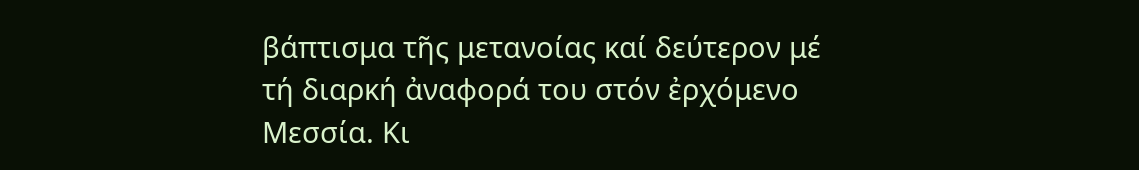βάπτισμα τῆς μετανοίας καί δεύτερον μέ τή διαρκή ἀναφορά του στόν ἐρχόμενο Μεσσία. Κι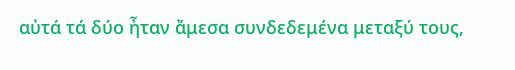αὐτά τά δύο ἦταν ἄμεσα συνδεδεμένα μεταξύ τους,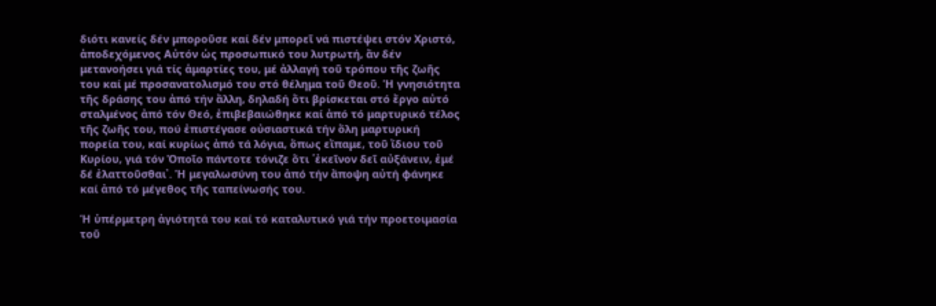διότι κανείς δέν μποροῦσε καί δέν μπορεῖ νά πιστέψει στόν Χριστό, ἀποδεχόμενος Αὐτόν ὡς προσωπικό του λυτρωτή, ἄν δέν μετανοήσει γιά τίς ἁμαρτίες του, μέ ἀλλαγή τοῦ τρόπου τῆς ζωῆς του καί μέ προσανατολισμό του στό θέλημα τοῦ Θεοῦ. Ἡ γνησιότητα τῆς δράσης του ἀπό τήν ἄλλη, δηλαδή ὅτι βρίσκεται στό ἔργο αὐτό σταλμένος ἀπό τόν Θεό, ἐπιβεβαιώθηκε καί ἀπό τό μαρτυρικό τέλος τῆς ζωῆς του, πού ἐπιστέγασε οὐσιαστικά τήν ὅλη μαρτυρική πορεία του, καί κυρίως ἀπό τά λόγια, ὅπως εἴπαμε, τοῦ ἴδιου τοῦ Κυρίου, γιά τόν Ὁποῖο πάντοτε τόνιζε ὅτι ῾ἐκεῖνον δεῖ αὐξάνειν, ἐμέ δέ ἐλαττοῦσθαι᾽. Ἡ μεγαλωσύνη του ἀπό τήν ἄποψη αὐτή φάνηκε καί ἀπό τό μέγεθος τῆς ταπείνωσής του.

Ἡ ὑπέρμετρη ἁγιότητά του καί τό καταλυτικό γιά τήν προετοιμασία τοῦ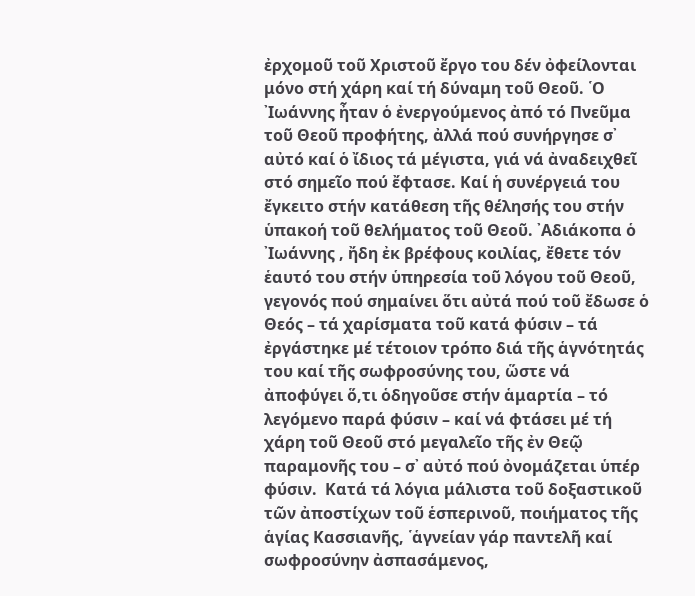ἐρχομοῦ τοῦ Χριστοῦ ἔργο του δέν ὀφείλονται μόνο στή χάρη καί τή δύναμη τοῦ Θεοῦ. ῾Ο ᾽Ιωάννης ἦταν ὁ ἐνεργούμενος ἀπό τό Πνεῦμα τοῦ Θεοῦ προφήτης, ἀλλά πού συνήργησε σ᾽ αὐτό καί ὁ ἴδιος τά μέγιστα, γιά νά ἀναδειχθεῖ στό σημεῖο πού ἔφτασε. Καί ἡ συνέργειά του ἔγκειτο στήν κατάθεση τῆς θέλησής του στήν ὑπακοή τοῦ θελήματος τοῦ Θεοῦ. ᾽Αδιάκοπα ὁ ᾽Ιωάννης , ἤδη ἐκ βρέφους κοιλίας, ἔθετε τόν ἑαυτό του στήν ὑπηρεσία τοῦ λόγου τοῦ Θεοῦ, γεγονός πού σημαίνει ὅτι αὐτά πού τοῦ ἔδωσε ὁ Θεός – τά χαρίσματα τοῦ κατά φύσιν – τά ἐργάστηκε μέ τέτοιον τρόπο διά τῆς ἁγνότητάς του καί τῆς σωφροσύνης του, ὥστε νά ἀποφύγει ὅ,τι ὁδηγοῦσε στήν ἁμαρτία – τό λεγόμενο παρά φύσιν – καί νά φτάσει μέ τή χάρη τοῦ Θεοῦ στό μεγαλεῖο τῆς ἐν Θεῷ παραμονῆς του – σ᾽ αὐτό πού ὀνομάζεται ὑπέρ φύσιν.  Κατά τά λόγια μάλιστα τοῦ δοξαστικοῦ τῶν ἀποστίχων τοῦ ἑσπερινοῦ, ποιήματος τῆς ἁγίας Κασσιανῆς, ῾ἁγνείαν γάρ παντελῆ καί σωφροσύνην ἀσπασάμενος,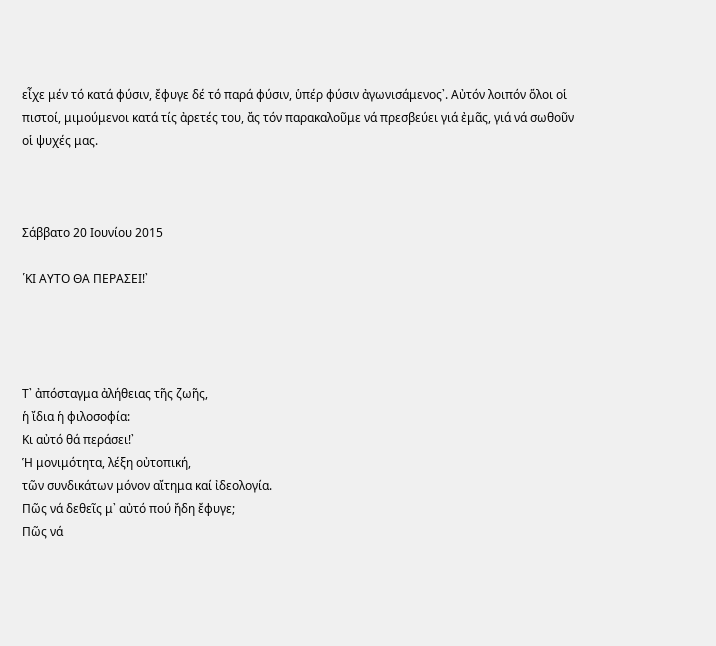εἶχε μέν τό κατά φύσιν, ἔφυγε δέ τό παρά φύσιν, ὑπέρ φύσιν ἀγωνισάμενος᾽. Αὐτόν λοιπόν ὅλοι οἱ πιστοί, μιμούμενοι κατά τίς ἀρετές του, ἄς τόν παρακαλοῦμε νά πρεσβεύει γιά ἐμᾶς, γιά νά σωθοῦν οἱ ψυχές μας.



Σάββατο 20 Ιουνίου 2015

῾ΚΙ ΑΥΤΟ ΘΑ ΠΕΡΑΣΕΙ!᾽




Τ᾽ ἀπόσταγμα ἀλήθειας τῆς ζωῆς,
ἡ ἴδια ἡ φιλοσοφία:
Κι αὐτό θά περάσει!᾽
Ἡ μονιμότητα, λέξη οὐτοπική,
τῶν συνδικάτων μόνον αἴτημα καί ἰδεολογία.
Πῶς νά δεθεῖς μ᾽ αὐτό πού ἤδη ἔφυγε;
Πῶς νά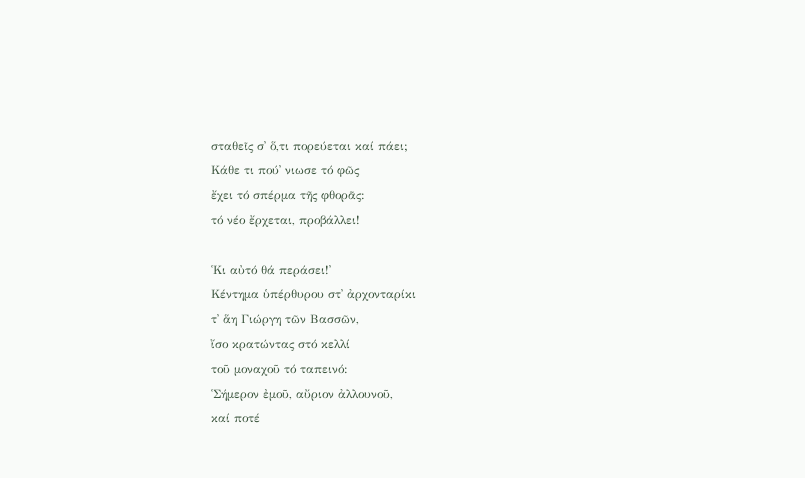σταθεῖς σ᾽ ὅ,τι πορεύεται καί πάει;
Κάθε τι πού᾽ νιωσε τό φῶς
ἔχει τό σπέρμα τῆς φθορᾶς:
τό νέο ἔρχεται, προβάλλει!

῾Κι αὐτό θά περάσει!᾽
Κέντημα ὑπέρθυρου στ᾽ ἀρχονταρίκι
τ᾽ ἅη Γιώργη τῶν Βασσῶν,
ἴσο κρατώντας στό κελλί
τοῦ μοναχοῦ τό ταπεινό:
῾Σήμερον ἐμοῦ, αὔριον ἀλλουνοῦ,
καί ποτέ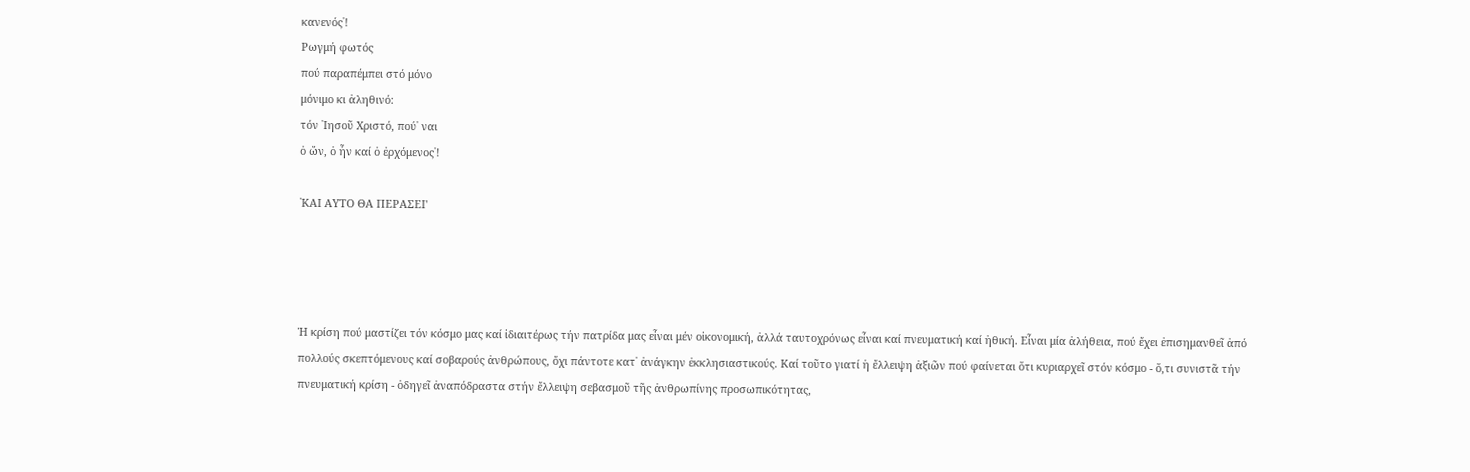κανενός᾽!
Ρωγμή φωτός
πού παραπέμπει στό μόνο
μόνιμο κι ἀληθινό:
τόν ᾽Ιησοῦ Χριστό, πού᾽ ναι
ὁ ὤν, ὁ ἦν καί ὁ ἐρχόμενος᾽!

῾ΚAI ΑΥΤΟ ΘΑ ΠΕΡΑΣΕΙ'




Ἡ κρίση πού μαστίζει τόν κόσμο μας καί ἰδιαιτέρως τήν πατρίδα μας εἶναι μέν οἰκονομική, ἀλλά ταυτοχρόνως εἶναι καί πνευματική καί ἠθική. Εἶναι μία ἀλήθεια, πού ἔχει ἐπισημανθεῖ ἀπό πολλούς σκεπτόμενους καί σοβαρούς ἀνθρώπους, ὄχι πάντοτε κατ᾽ ἀνάγκην ἐκκλησιαστικούς. Καί τοῦτο γιατί ἡ ἔλλειψη ἀξιῶν πού φαίνεται ὅτι κυριαρχεῖ στόν κόσμο - ὅ,τι συνιστᾶ τήν πνευματική κρίση - ὁδηγεῖ ἀναπόδραστα στήν ἔλλειψη σεβασμοῦ τῆς ἀνθρωπίνης προσωπικότητας,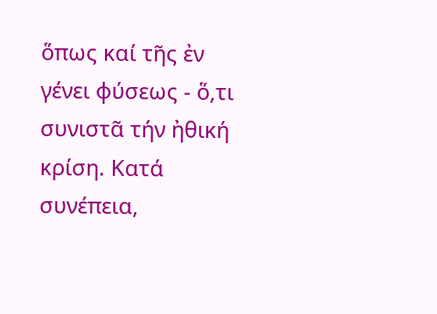ὅπως καί τῆς ἐν γένει φύσεως - ὅ,τι συνιστᾶ τήν ἠθική κρίση. Κατά συνέπεια,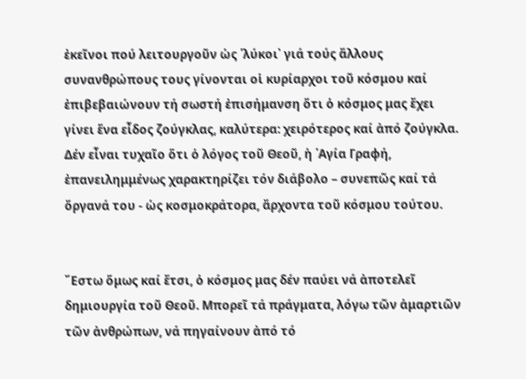ἐκεῖνοι πού λειτουργοῦν ὡς ῾λύκοι᾽ γιά τούς ἄλλους συνανθρώπους τους γίνονται οἱ κυρίαρχοι τοῦ κόσμου καί ἐπιβεβαιώνουν τή σωστή ἐπισήμανση ὅτι ὁ κόσμος μας ἔχει γίνει ἕνα εἶδος ζούγκλας, καλύτερα: χειρότερος καί ἀπό ζούγκλα. Δέν εἶναι τυχαῖο ὅτι ὁ λόγος τοῦ Θεοῦ, ἡ ῾Αγία Γραφή, ἐπανειλημμένως χαρακτηρίζει τόν διάβολο – συνεπῶς καί τά ὄργανά του - ὡς κοσμοκράτορα, ἄρχοντα τοῦ κόσμου τούτου.


῎Εστω ὅμως καί ἔτσι, ὁ κόσμος μας δέν παύει νά ἀποτελεῖ δημιουργία τοῦ Θεοῦ. Μπορεῖ τά πράγματα, λόγω τῶν ἁμαρτιῶν τῶν ἀνθρώπων, νά πηγαίνουν ἀπό τό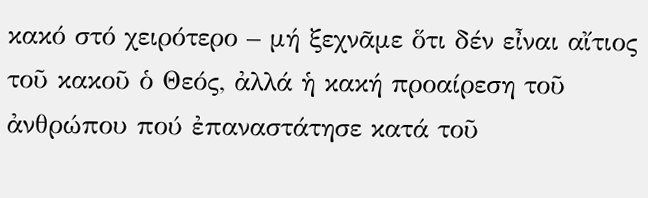κακό στό χειρότερο – μή ξεχνᾶμε ὅτι δέν εἶναι αἴτιος τοῦ κακοῦ ὁ Θεός, ἀλλά ἡ κακή προαίρεση τοῦ ἀνθρώπου πού ἐπαναστάτησε κατά τοῦ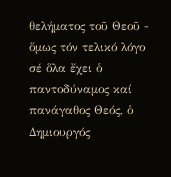θελήματος τοῦ Θεοῦ - ὅμως τόν τελικό λόγο σέ ὅλα ἔχει ὁ παντοδύναμος καί πανάγαθος Θεός, ὁ Δημιουργός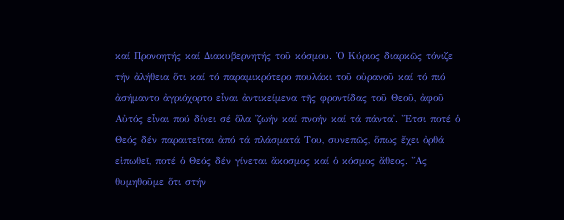καί Προνοητής καί Διακυβερνητής τοῦ κόσμου. Ὁ Κύριος διαρκῶς τόνιζε τήν ἀλήθεια ὅτι καί τό παραμικρότερο πουλάκι τοῦ οὐρανοῦ καί τό πιό ἀσήμαντο ἀγριόχορτο εἶναι ἀντικείμενα τῆς φροντίδας τοῦ Θεοῦ, ἀφοῦ Αὐτός εἶναι πού δίνει σέ ὅλα ῾ζωήν καί πνοήν καί τά πάντα᾽. ῎Ετσι ποτέ ὁ Θεός δέν παραιτεῖται ἀπό τά πλάσματά Του, συνεπῶς, ὅπως ἔχει ὀρθά εἰπωθεῖ, ποτέ ὁ Θεός δέν γίνεται ἄκοσμος καί ὁ κόσμος ἄθεος. ῎Ας θυμηθοῦμε ὅτι στήν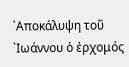᾽Αποκάλυψη τοῦ ᾽Ιωάννου ὁ ἐρχομός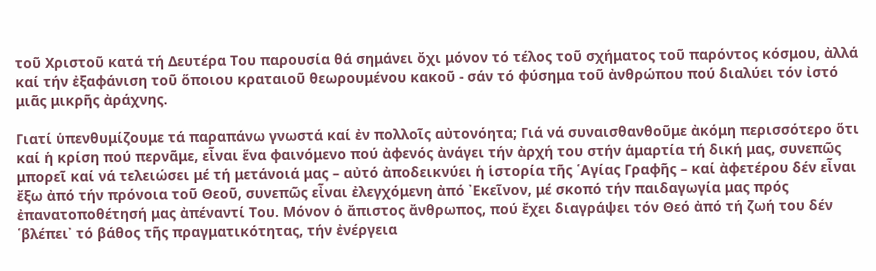τοῦ Χριστοῦ κατά τή Δευτέρα Του παρουσία θά σημάνει ὄχι μόνον τό τέλος τοῦ σχήματος τοῦ παρόντος κόσμου, ἀλλά καί τήν ἐξαφάνιση τοῦ ὅποιου κραταιοῦ θεωρουμένου κακοῦ - σάν τό φύσημα τοῦ ἀνθρώπου πού διαλύει τόν ἰστό μιᾶς μικρῆς ἀράχνης.

Γιατί ὑπενθυμίζουμε τά παραπάνω γνωστά καί ἐν πολλοῖς αὐτονόητα; Γιά νά συναισθανθοῦμε ἀκόμη περισσότερο ὅτι καί ἡ κρίση πού περνᾶμε, εἶναι ἕνα φαινόμενο πού ἀφενός ἀνάγει τήν ἀρχή του στήν ἁμαρτία τή δική μας, συνεπῶς μπορεῖ καί νά τελειώσει μέ τή μετάνοιά μας – αὐτό ἀποδεικνύει ἡ ἱστορία τῆς ῾Αγίας Γραφῆς – καί ἀφετέρου δέν εἶναι ἔξω ἀπό τήν πρόνοια τοῦ Θεοῦ, συνεπῶς εἶναι ἐλεγχόμενη ἀπό ᾽Εκεῖνον, μέ σκοπό τήν παιδαγωγία μας πρός ἐπανατοποθέτησή μας ἀπέναντί Του. Μόνον ὁ ἄπιστος ἄνθρωπος, πού ἔχει διαγράψει τόν Θεό ἀπό τή ζωή του δέν ῾βλέπει᾽ τό βάθος τῆς πραγματικότητας, τήν ἐνέργεια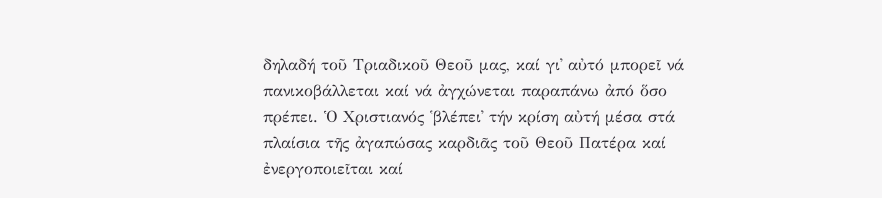δηλαδή τοῦ Τριαδικοῦ Θεοῦ μας, καί γι᾽ αὐτό μπορεῖ νά πανικοβάλλεται καί νά ἀγχώνεται παραπάνω ἀπό ὅσο πρέπει. Ὁ Χριστιανός ῾βλέπει᾽ τήν κρίση αὐτή μέσα στά πλαίσια τῆς ἀγαπώσας καρδιᾶς τοῦ Θεοῦ Πατέρα καί ἐνεργοποιεῖται καί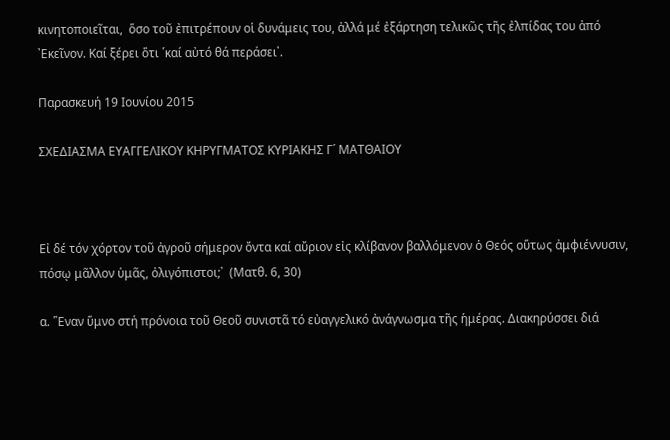κινητοποιεῖται,  ὅσο τοῦ ἐπιτρέπουν οἱ δυνάμεις του, ἀλλά μέ ἐξάρτηση τελικῶς τῆς ἐλπίδας του ἀπό ᾽Εκεῖνον. Καί ξέρει ὅτι ῾καί αὐτό θά περάσει᾽.

Παρασκευή 19 Ιουνίου 2015

ΣΧΕΔΙΑΣΜΑ ΕΥΑΓΓΕΛΙΚΟΥ ΚΗΡΥΓΜΑΤΟΣ ΚΥΡΙΑΚΗΣ Γ´ ΜΑΤΘΑΙΟΥ



Εἰ δέ τόν χόρτον τοῦ ἀγροῦ σήμερον ὄντα καί αὔριον εἰς κλίβανον βαλλόμενον ὁ Θεός οὕτως ἀμφιέννυσιν, πόσῳ μᾶλλον ὑμᾶς, ὀλιγόπιστοι;᾽  (Ματθ. 6, 30)

α. ῞Εναν ὕμνο στή πρόνοια τοῦ Θεοῦ συνιστᾶ τό εὐαγγελικό ἀνάγνωσμα τῆς ἡμέρας. Διακηρύσσει διά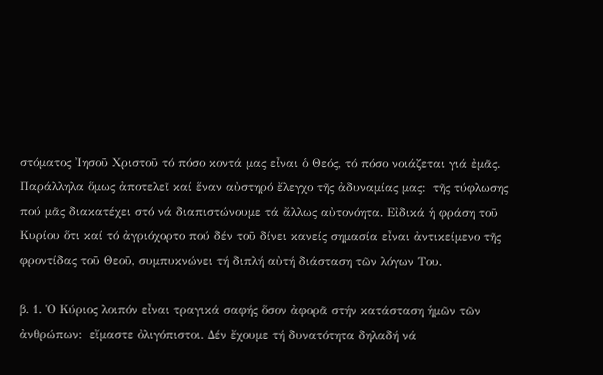στόματος ᾽Ιησοῦ Χριστοῦ τό πόσο κοντά μας εἶναι ὁ Θεός, τό πόσο νοιάζεται γιά ἐμᾶς. Παράλληλα ὅμως ἀποτελεῖ καί ἕναν αὐστηρό ἔλεγχο τῆς ἀδυναμίας μας:  τῆς τύφλωσης πού μᾶς διακατέχει στό νά διαπιστώνουμε τά ἄλλως αὐτονόητα. Εἰδικά ἡ φράση τοῦ Κυρίου ὅτι καί τό ἀγριόχορτο πού δέν τοῦ δίνει κανείς σημασία εἶναι ἀντικείμενο τῆς φροντίδας τοῦ Θεοῦ, συμπυκνώνει τή διπλή αὐτή διάσταση τῶν λόγων Του.

β. 1. Ὁ Κύριος λοιπόν εἶναι τραγικά σαφής ὅσον ἀφορᾶ στήν κατάσταση ἡμῶν τῶν ἀνθρώπων:  εἴμαστε ὀλιγόπιστοι. Δέν ἔχουμε τή δυνατότητα δηλαδή νά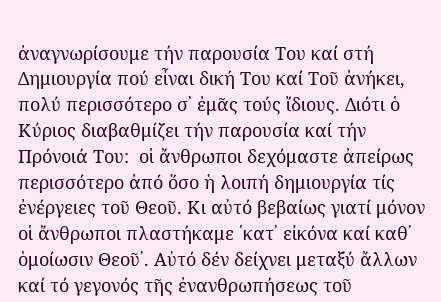ἀναγνωρίσουμε τήν παρουσία Του καί στή Δημιουργία πού εἶναι δική Του καί Τοῦ ἀνήκει, πολύ περισσότερο σ᾽ ἐμᾶς τούς ἴδιους. Διότι ὁ Κύριος διαβαθμίζει τήν παρουσία καί τήν Πρόνοιά Του:  οἱ ἄνθρωποι δεχόμαστε ἀπείρως περισσότερο ἀπό ὅσο ἡ λοιπή δημιουργία τίς ἐνέργειες τοῦ Θεοῦ. Κι αὐτό βεβαίως γιατί μόνον οἱ ἄνθρωποι πλαστήκαμε ῾κατ᾽ εἰκόνα καί καθ᾽ ὁμοίωσιν Θεοῦ᾽. Αὐτό δέν δείχνει μεταξύ ἄλλων καί τό γεγονός τῆς ἐνανθρωπήσεως τοῦ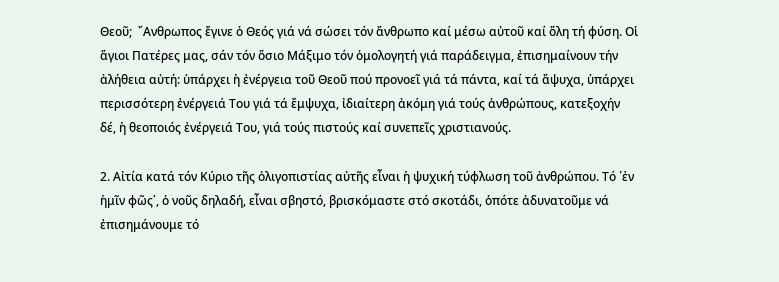Θεοῦ;  ῎Ανθρωπος ἔγινε ὁ Θεός γιά νά σώσει τόν ἄνθρωπο καί μέσω αὐτοῦ καί ὅλη τή φύση. Οἱ ἅγιοι Πατέρες μας, σάν τόν ὅσιο Μάξιμο τόν ὁμολογητή γιά παράδειγμα, ἐπισημαίνουν τήν ἀλήθεια αὐτή: ὑπάρχει ἡ ἐνέργεια τοῦ Θεοῦ πού προνοεῖ γιά τά πάντα, καί τά ἄψυχα, ὑπάρχει περισσότερη ἐνέργειά Του γιά τά ἔμψυχα, ἰδιαίτερη ἀκόμη γιά τούς ἀνθρώπους, κατεξοχήν δέ, ἡ θεοποιός ἐνέργειά Του, γιά τούς πιστούς καί συνεπεῖς χριστιανούς.

2. Αἰτία κατά τόν Κύριο τῆς ὀλιγοπιστίας αὐτῆς εἶναι ἡ ψυχική τύφλωση τοῦ ἀνθρώπου. Τό ῾ἐν ἡμῖν φῶς᾽, ὁ νοῦς δηλαδή, εἶναι σβηστό, βρισκόμαστε στό σκοτάδι, ὁπότε ἀδυνατοῦμε νά ἐπισημάνουμε τό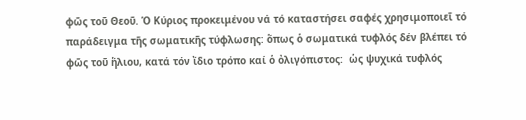φῶς τοῦ Θεοῦ. Ὁ Κύριος προκειμένου νά τό καταστήσει σαφές χρησιμοποιεῖ τό παράδειγμα τῆς σωματικῆς τύφλωσης: ὅπως ὁ σωματικά τυφλός δέν βλέπει τό φῶς τοῦ ἥλιου, κατά τόν ἴδιο τρόπο καί ὁ ὀλιγόπιστος:  ὡς ψυχικά τυφλός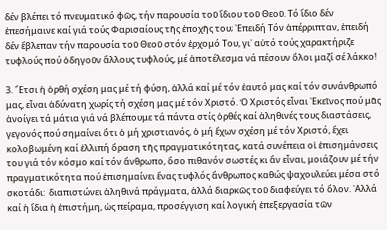δέν βλέπει τό πνευματικό φῶς, τήν παρουσία τοῦ ἴδιου τοῦ Θεοῦ. Τό ἴδιο δέν ἐπεσήμαινε καί γιά τούς Φαρισαίους τῆς ἐποχῆς του; ᾽Επειδή Τόν ἀπέρριπταν, ἐπειδή δέν ἔβλεπαν τήν παρουσία τοῦ Θεοῦ στόν ἐρχομό Του, γι᾽ αὐτό τούς χαρακτήριζε τυφλούς πού ὁδηγοῦν ἄλλους τυφλούς, μέ ἀποτέλεσμα νά πέσουν ὅλοι μαζί σέ λάκκο!

3. ῎Ετσι ἡ ὀρθή σχέση μας μέ τή φύση, ἀλλά καί μέ τόν ἑαυτό μας καί τόν συνάνθρωπό μας, εἶναι ἀδύνατη χωρίς τή σχέση μας μέ τόν Χριστό. Ὁ Χριστός εἶναι ᾽Εκεῖνος πού μᾶς ἀνοίγει τά μάτια γιά νά βλέπουμε τά πάντα στίς ὀρθές καί ἀληθινές τους διαστάσεις, γεγονός πού σημαίνει ὅτι ὁ μή χριστιανός, ὁ μή ἔχων σχέση μέ τόν Χριστό, ἔχει κολοβωμένη καί ἐλλιπή ὅραση τῆς πραγματικότητας, κατά συνέπεια οἱ ἐπισημάνσεις του γιά τόν κόσμο καί τόν ἄνθρωπο, ὅσο πιθανόν σωστές κι ἄν εἶναι, μοιάζουν μέ τήν πραγματικότητα πού ἐπισημαίνει ἕνας τυφλός ἄνθρωπος καθώς ψαχουλεύει μέσα στό σκοτάδι:  διαπιστώνει ἀληθινά πράγματα, ἀλλά διαρκῶς τοῦ διαφεύγει τό ὅλον. ᾽Αλλά καί ἡ ἴδια ἡ ἐπιστήμη, ὡς πείραμα, προσέγγιση καί λογική ἐπεξεργασία τῶν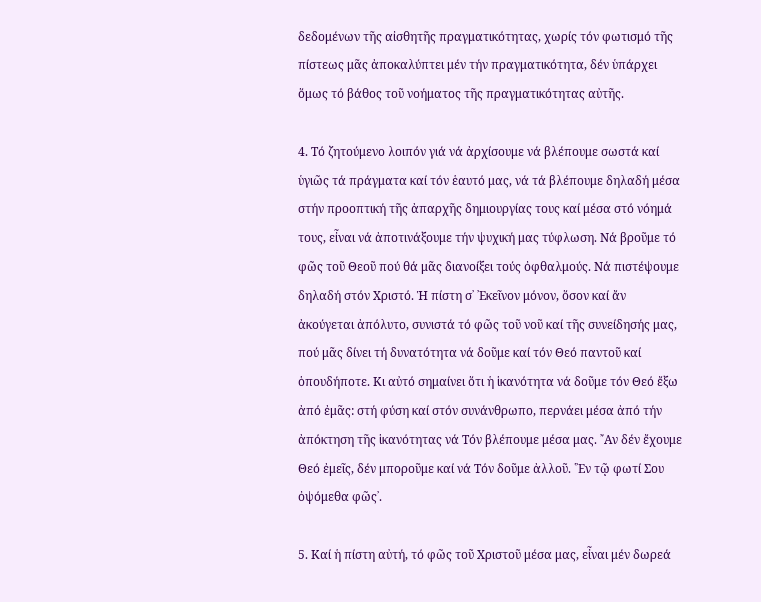δεδομένων τῆς αἰσθητῆς πραγματικότητας, χωρίς τόν φωτισμό τῆς πίστεως μᾶς ἀποκαλύπτει μέν τήν πραγματικότητα, δέν ὑπάρχει ὅμως τό βάθος τοῦ νοήματος τῆς πραγματικότητας αὐτῆς.

4. Τό ζητούμενο λοιπόν γιά νά ἀρχίσουμε νά βλέπουμε σωστά καί ὑγιῶς τά πράγματα καί τόν ἑαυτό μας, νά τά βλέπουμε δηλαδή μέσα στήν προοπτική τῆς ἀπαρχῆς δημιουργίας τους καί μέσα στό νόημά τους, εἶναι νά ἀποτινάξουμε τήν ψυχική μας τύφλωση. Νά βροῦμε τό φῶς τοῦ Θεοῦ πού θά μᾶς διανοίξει τούς ὀφθαλμούς. Νά πιστέψουμε δηλαδή στόν Χριστό. Ἡ πίστη σ᾽ ᾽Εκεῖνον μόνον, ὅσον καί ἄν ἀκούγεται ἀπόλυτο, συνιστά τό φῶς τοῦ νοῦ καί τῆς συνείδησής μας, πού μᾶς δίνει τή δυνατότητα νά δοῦμε καί τόν Θεό παντοῦ καί ὁπουδήποτε. Κι αὐτό σημαίνει ὅτι ἡ ἱκανότητα νά δοῦμε τόν Θεό ἔξω ἀπό ἐμᾶς: στή φύση καί στόν συνάνθρωπο, περνάει μέσα ἀπό τήν ἀπόκτηση τῆς ἱκανότητας νά Τόν βλέπουμε μέσα μας. ῎Αν δέν ἔχουμε Θεό ἐμεῖς, δέν μποροῦμε καί νά Τόν δοῦμε ἀλλοῦ. ῾᾽Εν τῷ φωτί Σου ὀψόμεθα φῶς᾽.

5. Καί ἡ πίστη αὐτή, τό φῶς τοῦ Χριστοῦ μέσα μας, εἶναι μέν δωρεά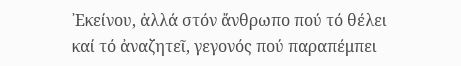᾽Εκείνου, ἀλλά στόν ἄνθρωπο πού τό θέλει καί τό ἀναζητεῖ, γεγονός πού παραπέμπει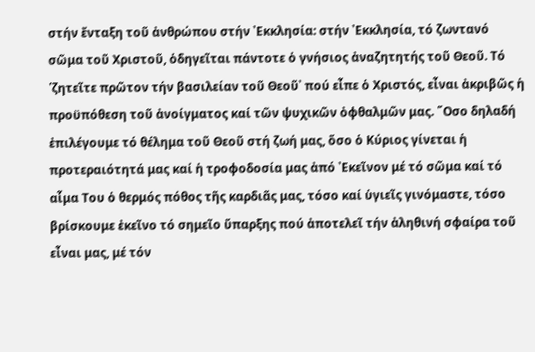στήν ἔνταξη τοῦ ἀνθρώπου στήν ᾽Εκκλησία: στήν ᾽Εκκλησία, τό ζωντανό σῶμα τοῦ Χριστοῦ, ὁδηγεῖται πάντοτε ὁ γνήσιος ἀναζητητής τοῦ Θεοῦ. Τό ῾ζητεῖτε πρῶτον τήν βασιλείαν τοῦ Θεοῦ᾽ πού εἶπε ὁ Χριστός, εἶναι ἀκριβῶς ἡ προϋπόθεση τοῦ ἀνοίγματος καί τῶν ψυχικῶν ὀφθαλμῶν μας. ῞Οσο δηλαδή ἐπιλέγουμε τό θέλημα τοῦ Θεοῦ στή ζωή μας, ὅσο ὁ Κύριος γίνεται ἡ προτεραιότητά μας καί ἡ τροφοδοσία μας ἀπό ᾽Εκεῖνον μέ τό σῶμα καί τό αἷμα Του ὁ θερμός πόθος τῆς καρδιᾶς μας, τόσο καί ὑγιεῖς γινόμαστε, τόσο βρίσκουμε ἐκεῖνο τό σημεῖο ὕπαρξης πού ἀποτελεῖ τήν ἀληθινή σφαίρα τοῦ εἶναι μας, μέ τόν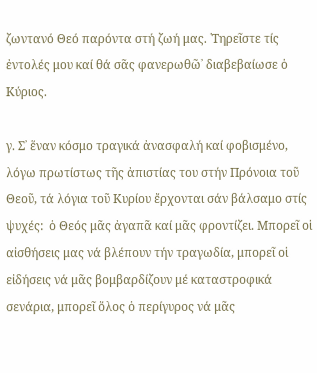ζωντανό Θεό παρόντα στή ζωή μας. ῾Τηρεῖστε τίς ἐντολές μου καί θά σᾶς φανερωθῶ᾽ διαβεβαίωσε ὁ Κύριος.

γ. Σ᾽ ἕναν κόσμο τραγικά ἀνασφαλή καί φοβισμένο, λόγω πρωτίστως τῆς ἀπιστίας του στήν Πρόνοια τοῦ Θεοῦ, τά λόγια τοῦ Κυρίου ἔρχονται σάν βάλσαμο στίς ψυχές:  ὁ Θεός μᾶς ἀγαπᾶ καί μᾶς φροντίζει. Μπορεῖ οἱ αἰσθήσεις μας νά βλέπουν τήν τραγωδία, μπορεῖ οἱ εἰδήσεις νά μᾶς βομβαρδίζουν μέ καταστροφικά σενάρια, μπορεῖ ὅλος ὁ περίγυρος νά μᾶς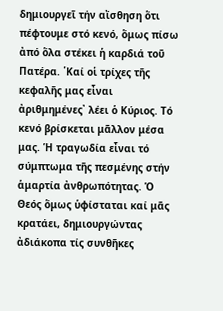δημιουργεῖ τήν αἴσθηση ὅτι πέφτουμε στό κενό, ὅμως πίσω ἀπό ὅλα στέκει ἡ καρδιά τοῦ Πατέρα. ῾Καί οἱ τρίχες τῆς κεφαλῆς μας εἶναι ἀριθμημένες᾽ λέει ὁ Κύριος. Τό κενό βρίσκεται μᾶλλον μέσα μας. Ἡ τραγωδία εἶναι τό σύμπτωμα τῆς πεσμένης στήν ἁμαρτία ἀνθρωπότητας. Ὁ Θεός ὅμως ὑφίσταται καί μᾶς κρατάει, δημιουργώντας ἀδιάκοπα τίς συνθῆκες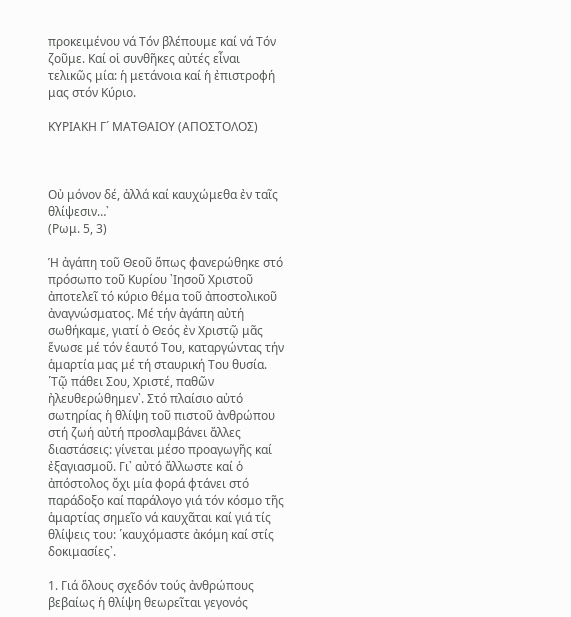προκειμένου νά Τόν βλέπουμε καί νά Τόν ζοῦμε. Καί οἱ συνθῆκες αὐτές εἶναι τελικῶς μία: ἡ μετάνοια καί ἡ ἐπιστροφή μας στόν Κύριο.

ΚΥΡΙΑΚΗ Γ´ ΜΑΤΘΑΙΟΥ (ΑΠΟΣΤΟΛΟΣ)



Οὐ μόνον δέ, ἀλλά καί καυχώμεθα ἐν ταῖς θλίψεσιν…᾽
(Ρωμ. 5, 3)

Ἡ ἀγάπη τοῦ Θεοῦ ὅπως φανερώθηκε στό πρόσωπο τοῦ Κυρίου ᾽Ιησοῦ Χριστοῦ ἀποτελεῖ τό κύριο θέμα τοῦ ἀποστολικοῦ ἀναγνώσματος. Μέ τήν ἀγάπη αὐτή σωθήκαμε, γιατί ὁ Θεός ἐν Χριστῷ μᾶς ἕνωσε μέ τόν ἑαυτό Του, καταργώντας τήν ἁμαρτία μας μέ τή σταυρική Του θυσία. ῾Τῷ πάθει Σου, Χριστέ, παθῶν ἠλευθερώθημεν᾽. Στό πλαίσιο αὐτό σωτηρίας ἡ θλίψη τοῦ πιστοῦ ἀνθρώπου στή ζωή αὐτή προσλαμβάνει ἄλλες διαστάσεις: γίνεται μέσο προαγωγῆς καί ἐξαγιασμοῦ. Γι᾽ αὐτό ἄλλωστε καί ὁ ἀπόστολος ὄχι μία φορά φτάνει στό παράδοξο καί παράλογο γιά τόν κόσμο τῆς ἁμαρτίας σημεῖο νά καυχᾶται καί γιά τίς θλίψεις του: ῾καυχόμαστε ἀκόμη καί στίς δοκιμασίες᾽.

1. Γιά ὅλους σχεδόν τούς ἀνθρώπους βεβαίως ἡ θλίψη θεωρεῖται γεγονός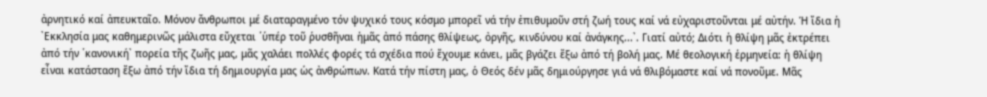ἀρνητικό καί ἀπευκταῖο. Μόνον ἄνθρωποι μέ διαταραγμένο τόν ψυχικό τους κόσμο μπορεῖ νά τήν ἐπιθυμοῦν στή ζωή τους καί νά εὐχαριστοῦνται μέ αὐτήν. Ἡ ἴδια ἡ ᾽Εκκλησία μας καθημερινῶς μάλιστα εὔχεται ῾ὑπέρ τοῦ ῥυσθῆναι ἡμᾶς ἀπό πάσης θλίψεως, ὀργῆς, κινδύνου καί ἀνάγκης...᾽. Γιατί αὐτό; Διότι ἡ θλίψη μᾶς ἐκτρέπει ἀπό τήν ῾κανονική᾽ πορεία τῆς ζωῆς μας, μᾶς χαλάει πολλές φορές τά σχέδια πού ἔχουμε κάνει, μᾶς βγάζει ἔξω ἀπό τή βολή μας. Μέ θεολογική ἑρμηνεία: ἡ θλίψη εἶναι κατάσταση ἔξω ἀπό τήν ἴδια τή δημιουργία μας ὡς ἀνθρώπων. Κατά τήν πίστη μας, ὁ Θεός δέν μᾶς δημιούργησε γιά νά θλιβόμαστε καί νά πονοῦμε. Μᾶς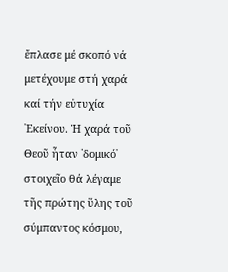ἔπλασε μέ σκοπό νά μετέχουμε στή χαρά καί τήν εὐτυχία ᾽Εκείνου. Ἡ χαρά τοῦ Θεοῦ ἦταν ῾δομικό᾽ στοιχεῖο θά λέγαμε τῆς πρώτης ὕλης τοῦ σύμπαντος κόσμου,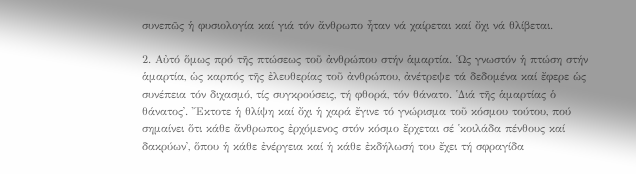συνεπῶς ἡ φυσιολογία καί γιά τόν ἄνθρωπο ἦταν νά χαίρεται καί ὄχι νά θλίβεται.

2. Αὐτό ὅμως πρό τῆς πτώσεως τοῦ ἀνθρώπου στήν ἁμαρτία. ῾Ως γνωστόν ἡ πτώση στήν ἁμαρτία, ὡς καρπός τῆς ἐλευθερίας τοῦ ἀνθρώπου, ἀνέτρεψε τά δεδομένα καί ἔφερε ὡς συνέπεια τόν διχασμό, τίς συγκρούσεις, τή φθορά, τόν θάνατο. ῾Διά τῆς ἁμαρτίας ὁ θάνατος᾽. ῎Εκτοτε ἡ θλίψη καί ὄχι ἡ χαρά ἔγινε τό γνώρισμα τοῦ κόσμου τούτου, πού σημαίνει ὅτι κάθε ἄνθρωπος ἐρχόμενος στόν κόσμο ἔρχεται σέ ῾κοιλάδα πένθους καί δακρύων᾽, ὅπου ἡ κάθε ἐνέργεια καί ἡ κάθε ἐκδήλωσή του ἔχει τή σφραγίδα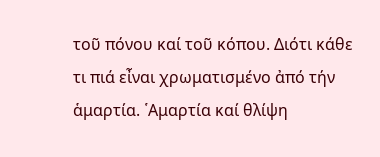τοῦ πόνου καί τοῦ κόπου. Διότι κάθε τι πιά εἶναι χρωματισμένο ἀπό τήν ἁμαρτία. ῾Αμαρτία καί θλίψη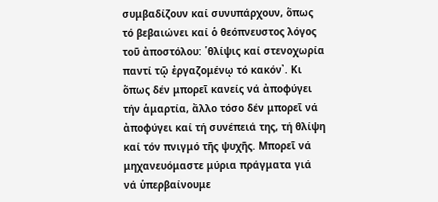συμβαδίζουν καί συνυπάρχουν, ὅπως τό βεβαιώνει καί ὁ θεόπνευστος λόγος τοῦ ἀποστόλου: ῾θλίψις καί στενοχωρία παντί τῷ ἐργαζομένῳ τό κακόν᾽. Κι ὅπως δέν μπορεῖ κανείς νά ἀποφύγει τήν ἁμαρτία, ἄλλο τόσο δέν μπορεῖ νά ἀποφύγει καί τή συνέπειά της, τή θλίψη καί τόν πνιγμό τῆς ψυχῆς. Μπορεῖ νά μηχανευόμαστε μύρια πράγματα γιά νά ὑπερβαίνουμε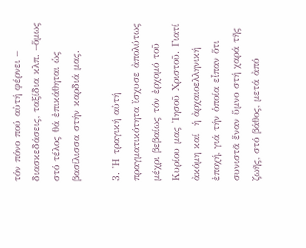τόν πόνο πού αὐτή φέρνει – διασκεδάσεις, ταξίδια κλπ. –ὅμως στό τέλος θά ἐπικάθηται ὡς βασίλισσα στήν καρδιά μας.

3. ῾Η τραγική αὐτή πραγματικότητα ἴσχυσε ἀπολύτως μέχρι βεβαίως τόν ἐρχομό τοῦ Κυρίου μας ᾽Ιησοῦ Χριστοῦ. Γιατί ἀκόμη καί  ἡ ἀρχαιοελληνική ἐποχή, γιά τήν ὁποία εἶπαν ὅτι συνιστᾶ ἕναν ὕμνο στή χαρά τῆς ζωῆς, στό βάθος, μετά ἀπό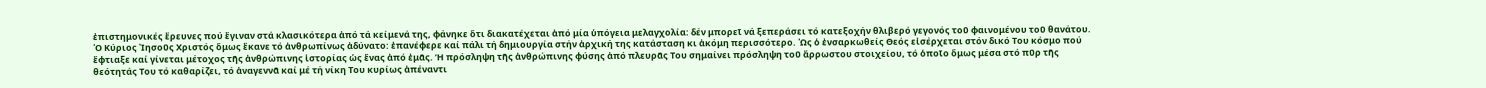ἐπιστημονικές ἔρευνες πού ἔγιναν στά κλασικότερα ἀπό τά κείμενά της, φάνηκε ὅτι διακατέχεται ἀπό μία ὑπόγεια μελαγχολία: δέν μπορεῖ νά ξεπεράσει τό κατεξοχήν θλιβερό γεγονός τοῦ φαινομένου τοῦ θανάτου. ῾Ο Κύριος ᾽Ιησοῦς Χριστός ὅμως ἔκανε τό ἀνθρωπίνως ἀδύνατο: ἐπανέφερε καί πάλι τή δημιουργία στήν ἀρχική της κατάσταση κι ἀκόμη περισσότερο. ῾Ως ὁ ἐνσαρκωθείς Θεός εἰσέρχεται στόν δικό Του κόσμο πού ἔφτιαξε καί γίνεται μέτοχος τῆς ἀνθρώπινης ἱστορίας ὡς ἕνας ἀπό ἐμᾶς. Ἡ πρόσληψη τῆς ἀνθρώπινης φύσης ἀπό πλευρᾶς Του σημαίνει πρόσληψη τοῦ ἄρρωστου στοιχείου, τό ὁποῖο ὅμως μέσα στό πῦρ τῆς θεότητάς Του τό καθαρίζει, τό ἀναγεννᾶ καί μέ τή νίκη Του κυρίως ἀπέναντι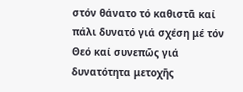στόν θάνατο τό καθιστᾶ καί πάλι δυνατό γιά σχέση μέ τόν Θεό καί συνεπῶς γιά δυνατότητα μετοχῆς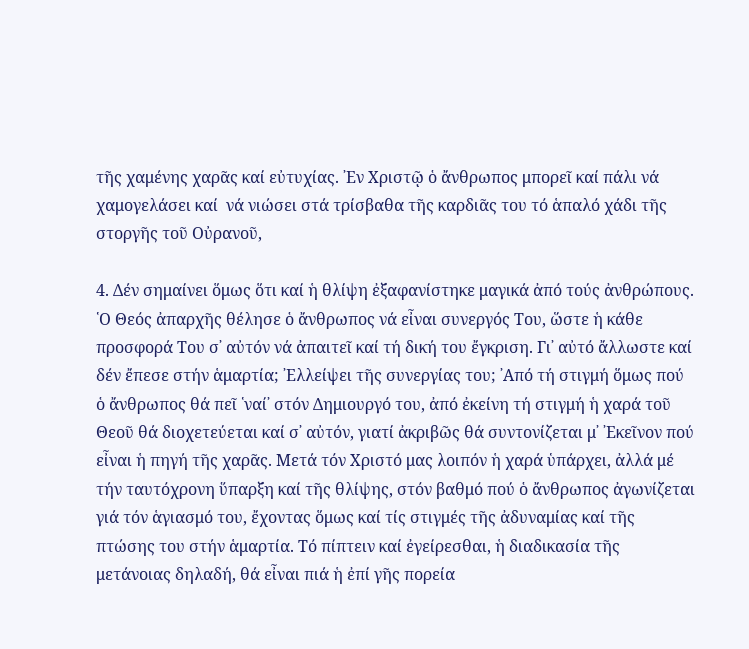τῆς χαμένης χαρᾶς καί εὐτυχίας. ᾽Εν Χριστῷ ὁ ἄνθρωπος μπορεῖ καί πάλι νά χαμογελάσει καί  νά νιώσει στά τρίσβαθα τῆς καρδιᾶς του τό ἁπαλό χάδι τῆς στοργῆς τοῦ Οὐρανοῦ,

4. Δέν σημαίνει ὅμως ὅτι καί ἡ θλίψη ἐξαφανίστηκε μαγικά ἀπό τούς ἀνθρώπους. ῾Ο Θεός ἀπαρχῆς θέλησε ὁ ἄνθρωπος νά εἶναι συνεργός Του, ὥστε ἡ κάθε προσφορά Του σ᾽ αὐτόν νά ἀπαιτεῖ καί τή δική του ἔγκριση. Γι᾽ αὐτό ἄλλωστε καί δέν ἔπεσε στήν ἁμαρτία; ᾽Ελλείψει τῆς συνεργίας του; ᾽Από τή στιγμή ὅμως πού ὁ ἄνθρωπος θά πεῖ ῾ναί᾽ στόν Δημιουργό του, ἀπό ἐκείνη τή στιγμή ἡ χαρά τοῦ Θεοῦ θά διοχετεύεται καί σ᾽ αὐτόν, γιατί ἀκριβῶς θά συντονίζεται μ᾽ ᾽Εκεῖνον πού εἶναι ἡ πηγή τῆς χαρᾶς. Μετά τόν Χριστό μας λοιπόν ἡ χαρά ὑπάρχει, ἀλλά μέ τήν ταυτόχρονη ὕπαρξη καί τῆς θλίψης, στόν βαθμό πού ὁ ἄνθρωπος ἀγωνίζεται γιά τόν ἁγιασμό του, ἔχοντας ὅμως καί τίς στιγμές τῆς ἀδυναμίας καί τῆς πτώσης του στήν ἁμαρτία. Τό πίπτειν καί ἐγείρεσθαι, ἡ διαδικασία τῆς μετάνοιας δηλαδή, θά εἶναι πιά ἡ ἐπί γῆς πορεία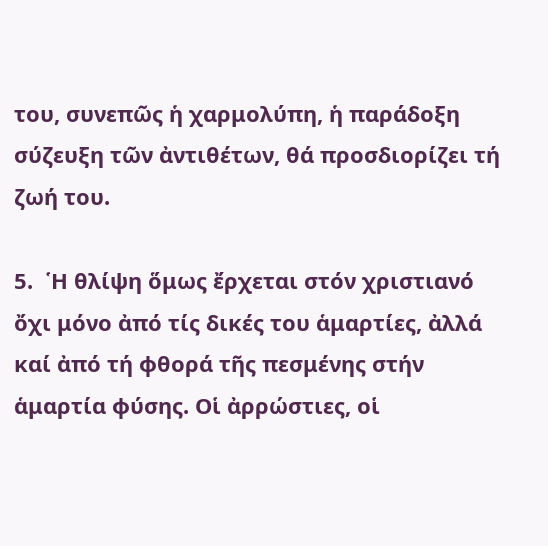του, συνεπῶς ἡ χαρμολύπη, ἡ παράδοξη σύζευξη τῶν ἀντιθέτων, θά προσδιορίζει τή ζωή του.

5.  ῾Η θλίψη ὅμως ἔρχεται στόν χριστιανό ὄχι μόνο ἀπό τίς δικές του ἁμαρτίες, ἀλλά καί ἀπό τή φθορά τῆς πεσμένης στήν ἁμαρτία φύσης. Οἱ ἀρρώστιες, οἱ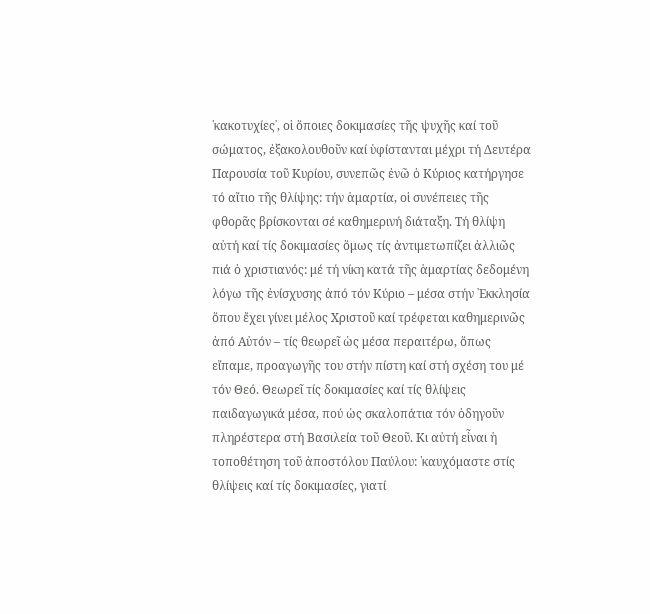῾κακοτυχίες᾽, οἱ ὅποιες δοκιμασίες τῆς ψυχῆς καί τοῦ σώματος, ἐξακολουθοῦν καί ὑφίστανται μέχρι τή Δευτέρα Παρουσία τοῦ Κυρίου, συνεπῶς ἐνῶ ὁ Κύριος κατήργησε τό αἴτιο τῆς θλίψης: τήν ἁμαρτία, οἱ συνέπειες τῆς φθορᾶς βρίσκονται σέ καθημερινή διάταξη. Τή θλίψη αὐτή καί τίς δοκιμασίες ὅμως τίς ἀντιμετωπίζει ἀλλιῶς πιά ὁ χριστιανός: μέ τή νίκη κατά τῆς ἁμαρτίας δεδομένη λόγω τῆς ἐνίσχυσης ἀπό τόν Κύριο – μέσα στήν ᾽Εκκλησία ὅπου ἔχει γίνει μέλος Χριστοῦ καί τρέφεται καθημερινῶς ἀπό Αὐτόν – τίς θεωρεῖ ὡς μέσα περαιτέρω, ὅπως εἴπαμε, προαγωγῆς του στήν πίστη καί στή σχέση του μέ τόν Θεό. Θεωρεῖ τίς δοκιμασίες καί τίς θλίψεις παιδαγωγικά μέσα, πού ὡς σκαλοπάτια τόν ὁδηγοῦν πληρέστερα στή Βασιλεία τοῦ Θεοῦ. Κι αὐτή εἶναι ἡ τοποθέτηση τοῦ ἀποστόλου Παύλου: ῾καυχόμαστε στίς θλίψεις καί τίς δοκιμασίες, γιατί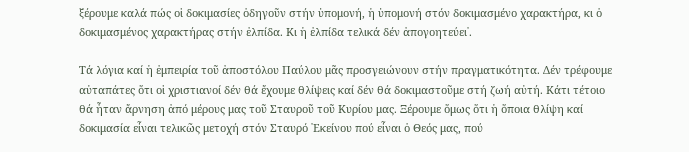ξέρουμε καλά πώς οἱ δοκιμασίες ὁδηγοῦν στήν ὑπομονή, ἡ ὑπομονή στόν δοκιμασμένο χαρακτήρα, κι ὁ δοκιμασμένος χαρακτήρας στήν ἐλπίδα. Κι ἡ ἐλπίδα τελικά δέν ἀπογοητεύει᾽.

Τά λόγια καί ἡ ἐμπειρία τοῦ ἀποστόλου Παύλου μᾶς προσγειώνουν στήν πραγματικότητα. Δέν τρέφουμε αὐταπάτες ὅτι οἱ χριστιανοί δέν θά ἔχουμε θλίψεις καί δέν θά δοκιμαστοῦμε στή ζωή αὐτή. Κάτι τέτοιο θά ἦταν ἄρνηση ἀπό μέρους μας τοῦ Σταυροῦ τοῦ Κυρίου μας. Ξέρουμε ὅμως ὅτι ἡ ὅποια θλίψη καί δοκιμασία εἶναι τελικῶς μετοχή στόν Σταυρό ᾽Εκείνου πού εἶναι ὁ Θεός μας, πού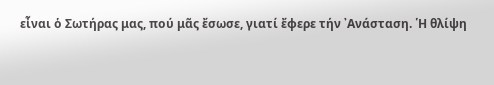εἶναι ὁ Σωτήρας μας, πού μᾶς ἔσωσε, γιατί ἔφερε τήν ᾽Ανάσταση. ῾Η θλίψη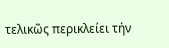τελικῶς περικλείει τήν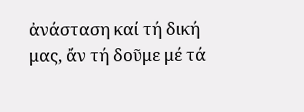ἀνάσταση καί τή δική μας, ἄν τή δοῦμε μέ τά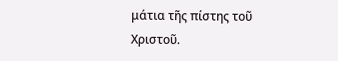μάτια τῆς πίστης τοῦ Χριστοῦ.